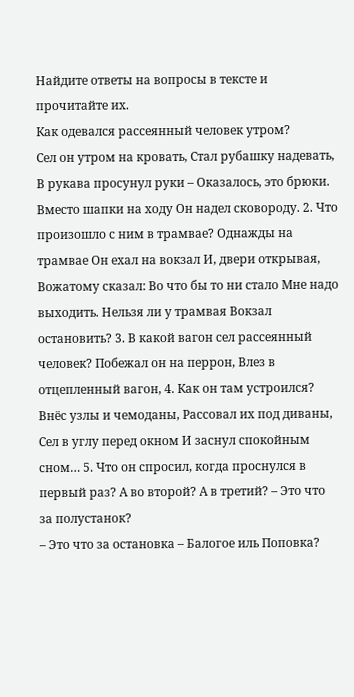Найдите ответы на вопросы в тексте и прочитайте их.
Как одевался рассеянный человек утром?
Сел он утром на кровать, Стал рубашку надевать, В рукава просунул руки – Оказалось, это брюки. Вместо шапки на ходу Он надел сковороду. 2. Что произошло с ним в трамвае? Однажды на трамвае Он ехал на вокзал И, двери открывая, Вожатому сказал: Во что бы то ни стало Мне надо выходить. Нельзя ли у трамвая Вокзал остановить? 3. В какой вагон сел рассеянный человек? Побежал он на перрон, Влез в отцепленный вагон, 4. Как он там устроился? Внёс узлы и чемоданы, Рассовал их под диваны, Сел в углу перед окном И заснул спокойным сном… 5. Что он спросил, когда проснулся в первый раз? А во второй? А в третий? – Это что за полустанок?
– Это что за остановка – Балогое иль Поповка?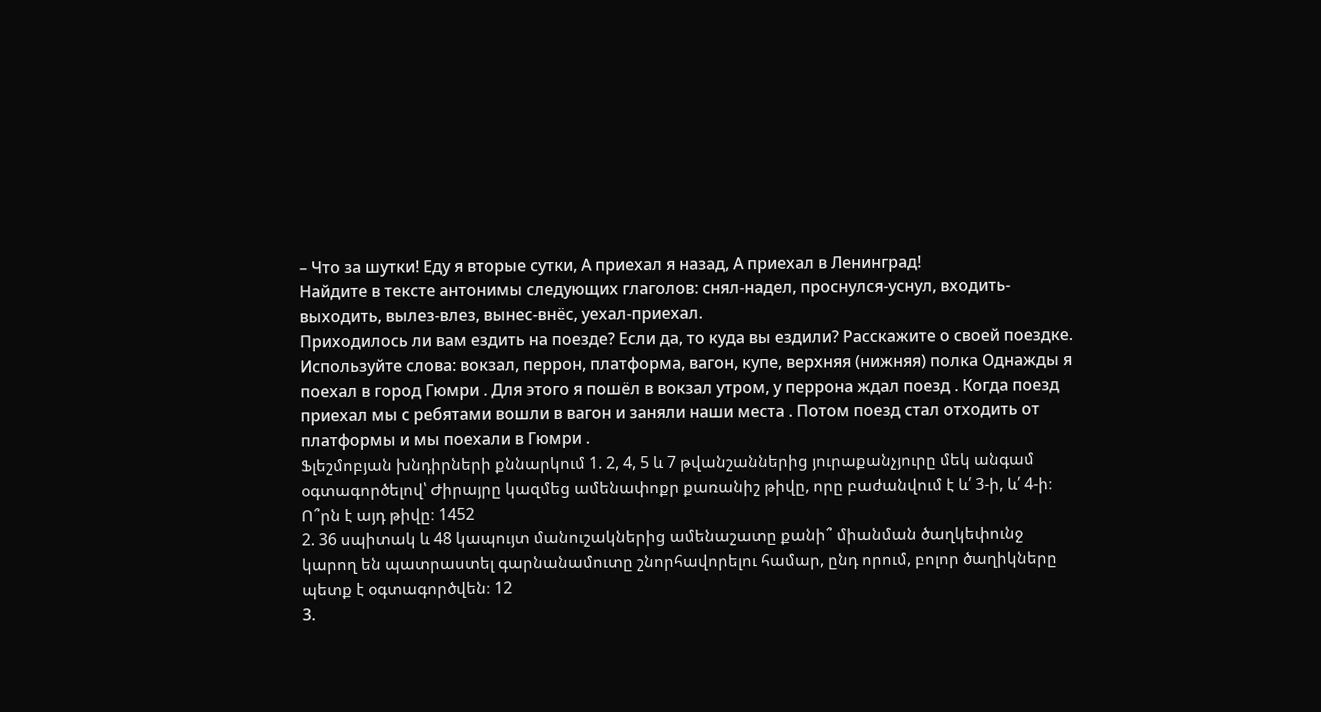– Что за шутки! Еду я вторые сутки, А приехал я назад, А приехал в Ленинград!
Найдите в тексте антонимы следующих глаголов: снял-надел, проснулся-уснул, входить-выходить, вылез-влез, вынес-внёс, уехал-приехал.
Приходилось ли вам ездить на поезде? Если да, то куда вы ездили? Расскажите о своей поездке. Используйте слова: вокзал, перрон, платформа, вагон, купе, верхняя (нижняя) полка Однажды я поехал в город Гюмри . Для этого я пошёл в вокзал утром, у перрона ждал поезд . Когда поезд приехал мы с ребятами вошли в вагон и заняли наши места . Потом поезд стал отходить от платформы и мы поехали в Гюмри .
Ֆլեշմոբյան խնդիրների քննարկում 1. 2, 4, 5 և 7 թվանշաններից յուրաքանչյուրը մեկ անգամ օգտագործելով՝ Ժիրայրը կազմեց ամենափոքր քառանիշ թիվը, որը բաժանվում է և՛ 3-ի, և՛ 4-ի։ Ո՞րն է այդ թիվը։ 1452
2. 36 սպիտակ և 48 կապույտ մանուշակներից ամենաշատը քանի՞ միանման ծաղկեփունջ կարող են պատրաստել գարնանամուտը շնորհավորելու համար, ընդ որում, բոլոր ծաղիկները պետք է օգտագործվեն։ 12
3.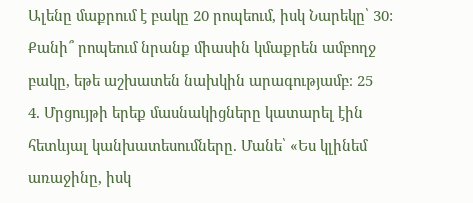Ալենը մաքրում է բակը 20 րոպեում, իսկ Նարեկը՝ 30: Քանի՞ րոպեում նրանք միասին կմաքրեն ամբողջ բակը, եթե աշխատեն նախկին արագությամբ։ 25
4. Մրցույթի երեք մասնակիցները կատարել էին հետևյալ կանխատեսումները. Մանե՝ «Ես կլինեմ առաջինը, իսկ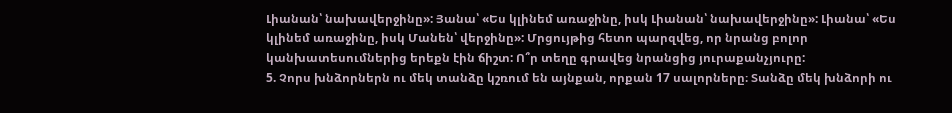Լիանան՝ նախավերջինը»: Յանա՝ «Ես կլինեմ առաջինը, իսկ Լիանան՝ նախավերջինը»: Լիանա՝ «Ես կլինեմ առաջինը, իսկ Մանեն՝ վերջինը»: Մրցույթից հետո պարզվեց, որ նրանց բոլոր կանխատեսումներից երեքն էին ճիշտ: Ո՞ր տեղը գրավեց նրանցից յուրաքանչյուրը:
5. Չորս խնձորներն ու մեկ տանձը կշռում են այնքան, որքան 17 սալորները։ Տանձը մեկ խնձորի ու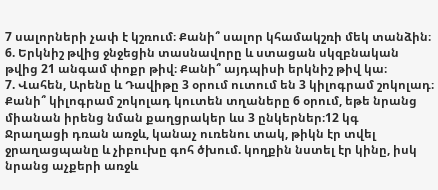7 սալորների չափ է կշռում։ Քանի՞ սալոր կհամակշռի մեկ տանձին։
6. Երկնիշ թվից ջնջեցին տասնավորը և ստացան սկզբնական թվից 21 անգամ փոքր թիվ։ Քանի՞ այդպիսի երկնիշ թիվ կա։
7. Վահեն, Արենը և Դավիթը 3 օրում ուտում են 3 կիլոգրամ շոկոլադ։ Քանի՞ կիլոգրամ շոկոլադ կուտեն տղաները 6 օրում, եթե նրանց միանան իրենց նման քաղցրակեր ևս 3 ընկերներ։12 կգ
Ջրաղացի դռան առջև, կանաչ ուռենու տակ, թիկն էր տվել ջրաղացպանը և չիբուխը գոհ ծխում. կողքին նստել էր կինը, իսկ նրանց աչքերի առջև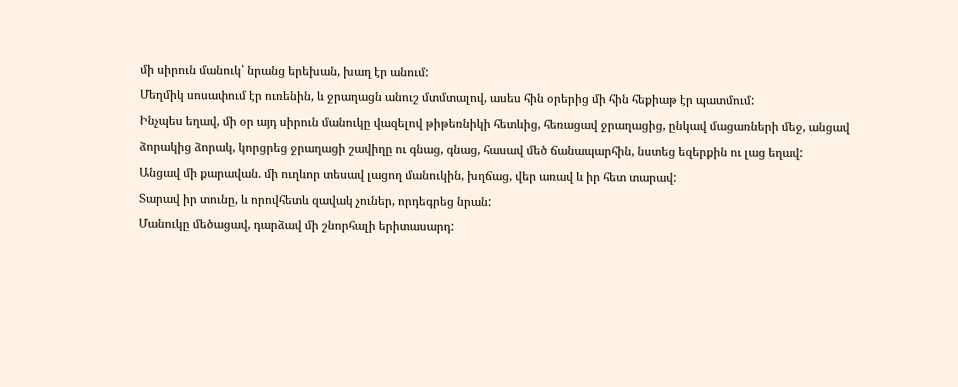մի սիրուն մանուկ՝ նրանց երեխան, խաղ էր անում:
Մեղմիկ սոսափում էր ուռենին, և ջրաղացն անուշ մտմտալով, ասես հին օրերից մի հին հեքիաթ էր պատմում:
Ինչպես եղավ, մի օր այդ սիրուն մանուկը վազելով թիթեռնիկի հետևից, հեռացավ ջրաղացից, ընկավ մացառների մեջ, անցավ ձորակից ձորակ, կորցրեց ջրաղացի շավիղը ու գնաց, գնաց, հասավ մեծ ճանապարհին, նստեց եզերքին ու լաց եղավ:
Անցավ մի քարավան. մի ուղևոր տեսավ լացող մանուկին, խղճաց, վեր առավ և իր հետ տարավ:
Տարավ իր տունը, և որովհետև զավակ չուներ, որդեգրեց նրան:
Մանուկը մեծացավ, դարձավ մի շնորհալի երիտասարդ: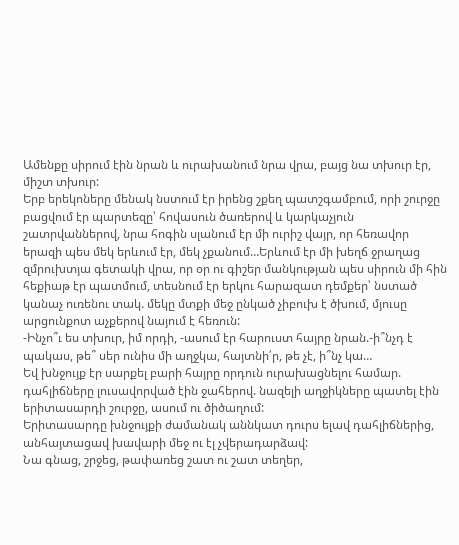Ամենքը սիրում էին նրան և ուրախանում նրա վրա, բայց նա տխուր էր, միշտ տխուր:
Երբ երեկոները մենակ նստում էր իրենց շքեղ պատշգամբում, որի շուրջը բացվում էր պարտեզը՝ հովասուն ծառերով և կարկաչյուն շատրվաններով, նրա հոգին սլանում էր մի ուրիշ վայր, որ հեռավոր երազի պես մեկ երևում էր, մեկ չքանում…Երևում էր մի խեղճ ջրաղաց զմրուխտյա գետակի վրա, որ օր ու գիշեր մանկության պես սիրուն մի հին հեքիաթ էր պատմում, տեսնում էր երկու հարազատ դեմքեր՝ նստած կանաչ ուռենու տակ. մեկը մտքի մեջ ընկած չիբուխ է ծխում, մյուսը արցունքոտ աչքերով նայում է հեռուն:
-Ինչո՞ւ ես տխուր, իմ որդի, -ասում էր հարուստ հայրը նրան.-ի՞նչդ է պակաս, թե՞ սեր ունիս մի աղջկա, հայտնի՛ր, թե չէ, ի՞նչ կա…
Եվ խնջույք էր սարքել բարի հայրը որդուն ուրախացնելու համար. դահլիճները լուսավորված էին ջահերով. նազելի աղջիկները պատել էին երիտասարդի շուրջը, ասում ու ծիծաղում:
Երիտասարդը խնջույքի ժամանակ աննկատ դուրս ելավ դահլիճներից, անհայտացավ խավարի մեջ ու էլ չվերադարձավ:
Նա գնաց, շրջեց, թափառեց շատ ու շատ տեղեր,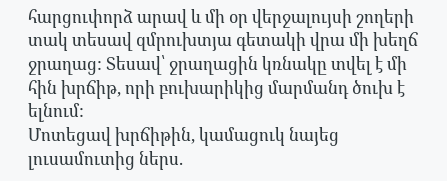հարցուփորձ արավ և մի օր վերջալույսի շողերի տակ տեսավ զմրուխտյա գետակի վրա մի խեղճ ջրաղաց: Տեսավ՝ ջրաղացին կռնակը տվել է մի հին խրճիթ, որի բուխարիկից մարմանդ ծուխ է ելնում:
Մոտեցավ խրճիթին, կամացուկ նայեց լուսամուտից ներս.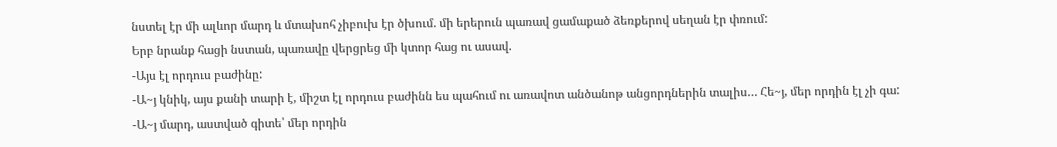նստել էր մի ալևոր մարդ և մտախոհ չիբուխ էր ծխում. մի երերուն պառավ ցամաքած ձեռքերով սեղան էր փռում:
Երբ նրանք հացի նստան, պառավը վերցրեց մի կտոր հաց ու ասավ.
-Այս էլ որդուս բաժինը:
-Ա~յ կնիկ, այս քանի տարի է, միշտ էլ որդուս բաժինն ես պահում ու առավոտ անծանոթ անցորդներին տալիս… Հե~յ, մեր որդին էլ չի գա:
-Ա~յ մարդ, աստված գիտե՝ մեր որդին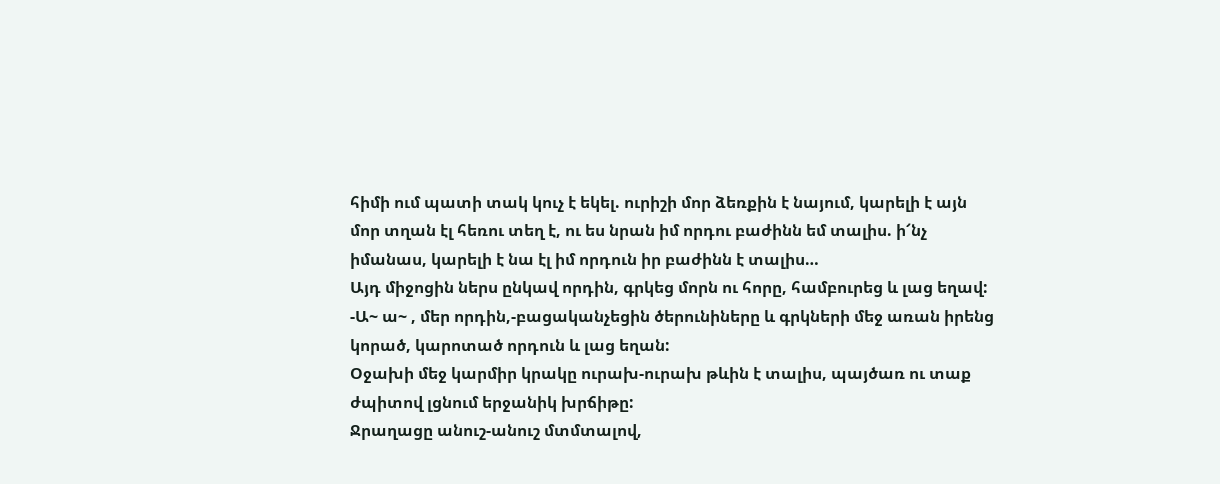հիմի ում պատի տակ կուչ է եկել. ուրիշի մոր ձեռքին է նայում, կարելի է այն մոր տղան էլ հեռու տեղ է, ու ես նրան իմ որդու բաժինն եմ տալիս. ի՜նչ իմանաս, կարելի է նա էլ իմ որդուն իր բաժինն է տալիս…
Այդ միջոցին ներս ընկավ որդին, գրկեց մորն ու հորը, համբուրեց և լաց եղավ:
-Ա~ ա~ , մեր որդին,-բացականչեցին ծերունիները և գրկների մեջ առան իրենց կորած, կարոտած որդուն և լաց եղան:
Օջախի մեջ կարմիր կրակը ուրախ-ուրախ թևին է տալիս, պայծառ ու տաք ժպիտով լցնում երջանիկ խրճիթը:
Ջրաղացը անուշ-անուշ մտմտալով,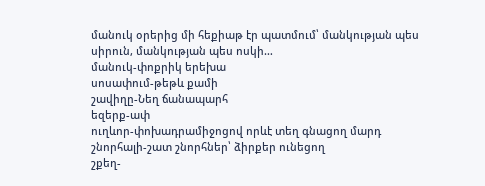մանուկ օրերից մի հեքիաթ էր պատմում՝ մանկության պես սիրուն, մանկության պես ոսկի…
մանուկ-փոքրիկ երեխա
սոսափում-թեթև քամի
շավիղը-Նեղ ճանապարհ
եզերք-ափ
ուղևոր-փոխադրամիջոցով որևէ տեղ գնացող մարդ
շնորհալի-շատ շնորհներ՝ ձիրքեր ունեցող
շքեղ-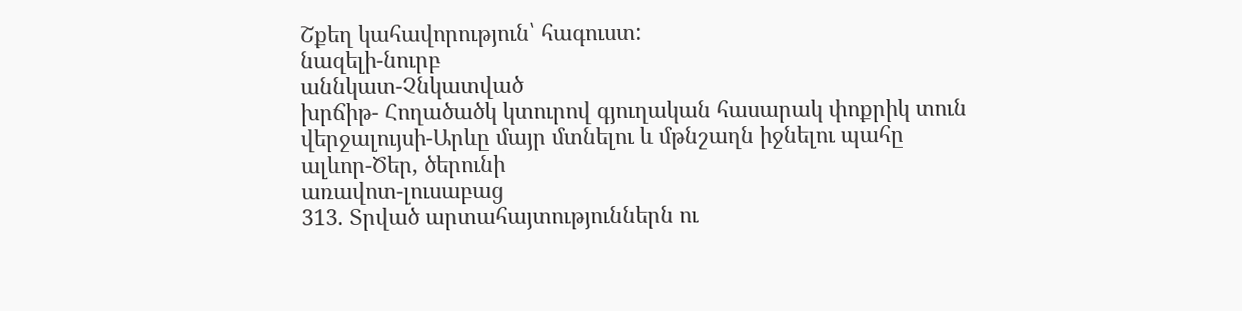Շքեղ կահավորություն՝ հագուստ:
նազելի-նուրբ
աննկատ-Չնկատված
խրճիթ- Հողածածկ կտուրով գյուղական հասարակ փոքրիկ տուն
վերջալույսի-Արևը մայր մտնելու և մթնշաղն իջնելու պահը
ալևոր-Ծեր, ծերունի
առավոտ-լուսաբաց
313. Տրված արտահայտություններն ու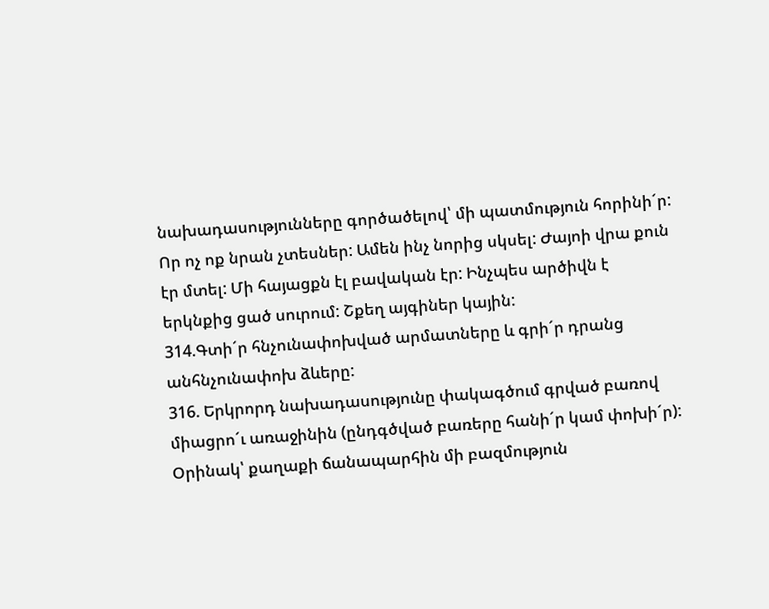նախադասությունները գործածելով՝ մի պատմություն հորինի´ր:
Որ ոչ ոք նրան չտեսներ: Ամեն ինչ նորից սկսել: Ժայոի վրա քուն էր մտել: Մի հայացքն էլ բավական էր: Ինչպես արծիվն է երկնքից ցած սուրում: Շքեղ այգիներ կային:
314.Գտի´ր հնչունափոխված արմատները և գրի´ր դրանց անհնչունափոխ ձևերը:
316. Երկրորդ նախադասությունը փակագծում գրված բառով միացրո´ւ առաջինին (ընդգծված բառերը հանի´ր կամ փոխի´ր):
Օրինակ՝ քաղաքի ճանապարհին մի բազմություն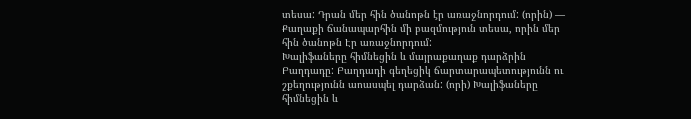տեսա: Դրան մեր հին ծանոթն էր առաջնորդում: (որին) — Քաղաքի ճանապարհին մի բազմություն տեսա, որին մեր հին ծանոթն Էր առաջնորդում:
Խալիֆաները հիմնեցին և մայրաքաղաք դարձրին Բաղդադը: Բաղդադի գեղեցիկ ճարտարապետությունն ու շքեղությունն աոասպել դարձան: (որի) Խալիֆաները հիմնեցին և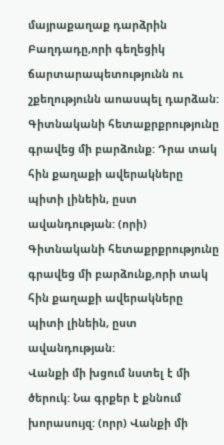մայրաքաղաք դարձրին Բաղդադը,որի գեղեցիկ ճարտարապետությունն ու շքեղությունն աոասպել դարձան:
Գիտնականի հետաքրքրությունը գրավեց մի բարձունք: Դրա տակ հին քաղաքի ավերակները պիտի լինեին, ըստ ավանդության: (որի) Գիտնականի հետաքրքրությունը գրավեց մի բարձունք,որի տակ հին քաղաքի ավերակները պիտի լինեին, ըստ ավանդության:
Վանքի մի խցում նստել է մի ծերուկ: Նա գրքեր է քննում խորասույզ: (որր) Վանքի մի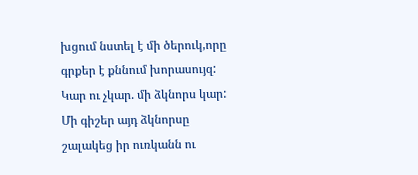խցում նստել է մի ծերուկ,որը գրքեր է քննում խորասույզ:
Կար ու չկար. մի ձկնորս կար: Մի գիշեր այդ ձկնորսը շալակեց իր ուռկանն ու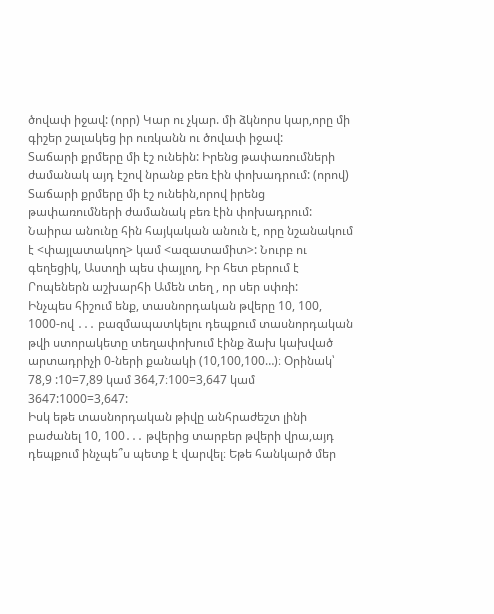ծովափ իջավ: (որր) Կար ու չկար. մի ձկնորս կար,որը մի գիշեր շալակեց իր ուռկանն ու ծովափ իջավ:
Տաճարի քրմերը մի էշ ունեին: Իրենց թափառումների ժամանակ այդ էշով նրանք բեռ էին փոխադրում: (որով) Տաճարի քրմերը մի էշ ունեին,որով իրենց թափառումների ժամանակ բեռ էին փոխադրում:
Նաիրա անունը հին հայկական անուն է, որը նշանակում է <փայլատակող> կամ <ազատամիտ>: Նուրբ ու գեղեցիկ, Աստղի պես փայլող, Իր հետ բերում է Րոպեներն աշխարհի Ամեն տեղ , որ սեր սփռի:
Ինչպես հիշում ենք, տասնորդական թվերը 10, 100, 1000-ով ․․․ բազմապատկելու դեպքում տասնորդական թվի ստորակետը տեղափոխում էինք ձախ կախված արտադրիչի 0-ների քանակի (10,100,100…)։ Օրինակ՝ 78,9 :10=7,89 կամ 364,7։100=3,647 կամ 3647:1000=3,647:
Իսկ եթե տասնորդական թիվը անհրաժեշտ լինի բաժանել 10, 100․․․ թվերից տարբեր թվերի վրա,այդ դեպքում ինչպե՞ս պետք է վարվել։ Եթե հանկարծ մեր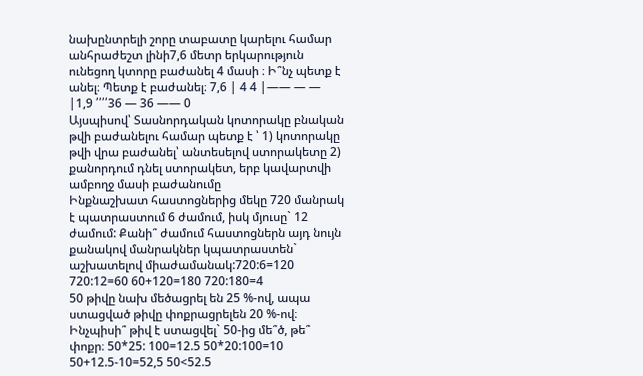նախընտրելի շորը տաբատը կարելու համար անհրաժեշտ լինի7,6 մետր երկարություն ունեցող կտորը բաժանել 4 մասի ։ Ի՞նչ պետք է անել։ Պետք է բաժանել։ 7,6 | 4 4 |—— — — |1,9 ՛՛՛՛36 — 36 —— 0
Այսպիսով՝ Տասնորդական կոտորակը բնական թվի բաժանելու համար պետք է ՝ 1) կոտորակը թվի վրա բաժանել՝ անտեսելով ստորակետը 2) քանորդում դնել ստորակետ, երբ կավարտվի ամբողջ մասի բաժանումը
Ինքնաշխատ հաստոցներից մեկը 720 մանրակ է պատրաստում 6 ժամում, իսկ մյուսը` 12 ժամում: Քանի՞ ժամում հաստոցներն այդ նույն քանակով մանրակներ կպատրաստեն` աշխատելով միաժամանակ:720:6=120 720:12=60 60+120=180 720:180=4
50 թիվը նախ մեծացրել են 25 %-ով, ապա ստացված թիվը փոքրացրելեն 20 %-ով։ Ինչպիսի՞ թիվ է ստացվել` 50-ից մե՞ծ, թե՞ փոքր։ 50*25: 100=12.5 50*20:100=10 50+12.5-10=52,5 50<52.5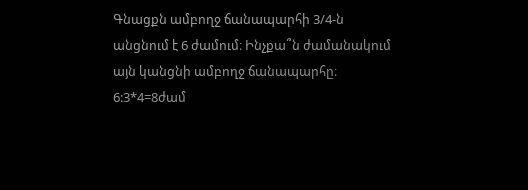Գնացքն ամբողջ ճանապարհի 3/4-ն անցնում է 6 ժամում։ Ինչքա՞ն ժամանակում այն կանցնի ամբողջ ճանապարհը։ 6:3*4=8ժամ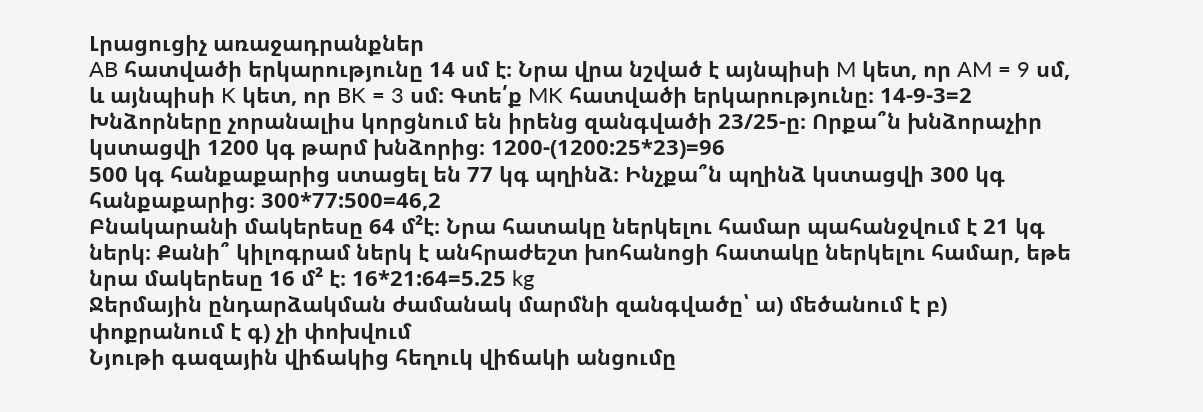Լրացուցիչ առաջադրանքներ
AB հատվածի երկարությունը 14 սմ է։ Նրա վրա նշված է այնպիսի M կետ, որ AM = 9 սմ, և այնպիսի K կետ, որ BK = 3 սմ։ Գտե՛ք MK հատվածի երկարությունը։ 14-9-3=2
Խնձորները չորանալիս կորցնում են իրենց զանգվածի 23/25-ը։ Որքա՞ն խնձորաչիր կստացվի 1200 կգ թարմ խնձորից։ 1200-(1200:25*23)=96
500 կգ հանքաքարից ստացել են 77 կգ պղինձ։ Ինչքա՞ն պղինձ կստացվի 300 կգ հանքաքարից։ 300*77:500=46,2
Բնակարանի մակերեսը 64 մ²է։ Նրա հատակը ներկելու համար պահանջվում է 21 կգ ներկ։ Քանի՞ կիլոգրամ ներկ է անհրաժեշտ խոհանոցի հատակը ներկելու համար, եթե նրա մակերեսը 16 մ² է։ 16*21:64=5.25 kg
Ջերմային ընդարձակման ժամանակ մարմնի զանգվածը՝ ա) մեծանում է բ) փոքրանում է գ) չի փոխվում
Նյութի գազային վիճակից հեղուկ վիճակի անցումը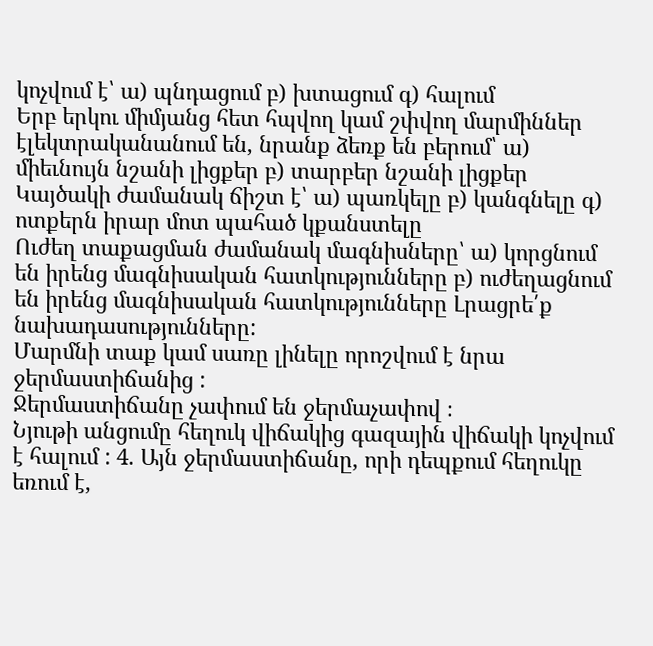կոչվում է՝ ա) պնդացում բ) խտացում գ) հալում
Երբ երկու միմյանց հետ հպվող կամ շփվող մարմիններ էլեկտրականանում են, նրանք ձեռք են բերում՝ ա) միեւնույն նշանի լիցքեր բ) տարբեր նշանի լիցքեր
Կայծակի ժամանակ ճիշտ է՝ ա) պառկելը բ) կանգնելը գ) ոտքերն իրար մոտ պահած կքանստելը
Ուժեղ տաքացման ժամանակ մագնիսները՝ ա) կորցնում են իրենց մագնիսական հատկությունները բ) ուժեղացնում են իրենց մագնիսական հատկությունները Լրացրե՛ք նախադասությունները:
Մարմնի տաք կամ սառը լինելը որոշվում է նրա ջերմաստիճանից :
Ջերմաստիճանը չափում են ջերմաչափով ։
Նյութի անցումը հեղուկ վիճակից գազային վիճակի կոչվում է հալում : 4. Այն ջերմաստիճանը, որի դեպքում հեղուկը եռում է,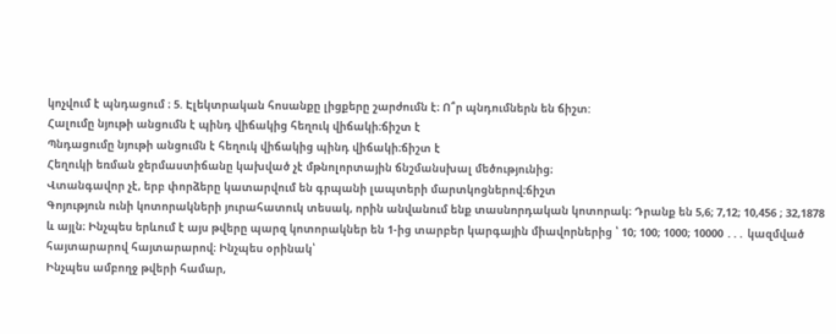կոչվում է պնդացում ։ 5. Էլեկտրական հոսանքը լիցքերը շարժումն է։ Ո՞ր պնդումներն են ճիշտ:
Հալումը նյութի անցումն է պինդ վիճակից հեղուկ վիճակի։ճիշտ է
Պնդացումը նյութի անցումն է հեղուկ վիճակից պինդ վիճակի։ճիշտ է
Հեղուկի եռման ջերմաստիճանը կախված չէ մթնոլորտային ճնշմանսխալ մեծությունից։
Վտանգավոր չէ, երբ փորձերը կատարվում են գրպանի լապտերի մարտկոցներով։ճիշտ
Գոյություն ունի կոտորակների յուրահատուկ տեսակ, որին անվանում ենք տասնորդական կոտորակ։ Դրանք են 5,6; 7,12; 10,456 ; 32,1878 և այլն։ Ինչպես երևում է այս թվերը պարզ կոտորակներ են 1-ից տարբեր կարգային միավորներից ՝ 10; 100; 1000; 10000 ․․․ կազմված հայտարարով հայտարարով։ Ինչպես օրինակ՝
Ինչպես ամբողջ թվերի համար,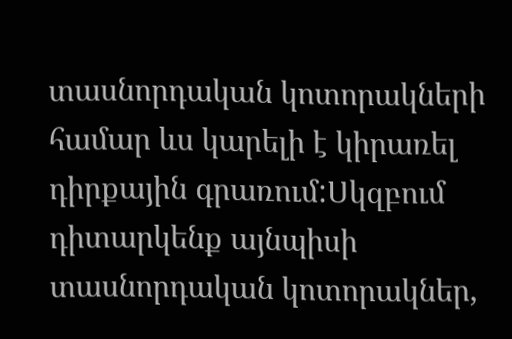տասնորդական կոտորակների համար ևս կարելի է կիրառել դիրքային գրառում:Սկզբում դիտարկենք այնպիսի տասնորդական կոտորակներ,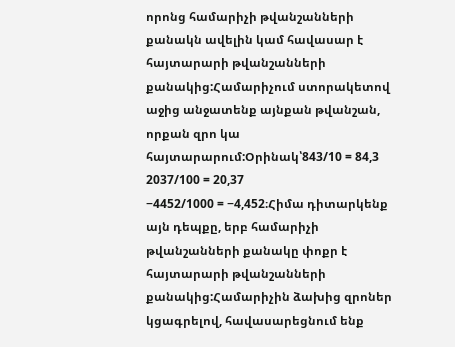որոնց համարիչի թվանշանների քանակն ավելին կամ հավասար է հայտարարի թվանշանների քանակից:Համարիչում ստորակետով աջից անջատենք այնքան թվանշան, որքան զրո կա հայտարարում:Օրինակ՝843/10 = 84,3
2037/100 = 20,37
−4452/1000 = −4,452։Հիմա դիտարկենք այն դեպքը, երբ համարիչի թվանշանների քանակը փոքր է հայտարարի թվանշանների քանակից:Համարիչին ձախից զրոներ կցագրելով, հավասարեցնում ենք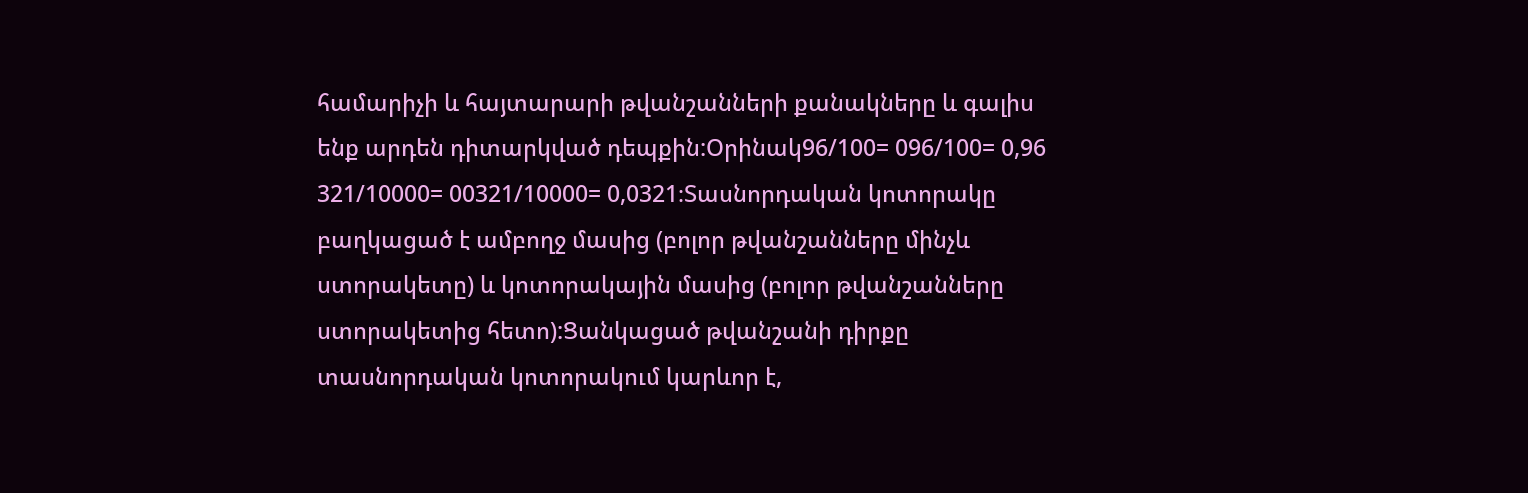համարիչի և հայտարարի թվանշանների քանակները և գալիս ենք արդեն դիտարկված դեպքին:Օրինակ96/100= 096/100= 0,96
321/10000= 00321/10000= 0,0321։Տասնորդական կոտորակը բաղկացած է ամբողջ մասից (բոլոր թվանշանները մինչև ստորակետը) և կոտորակային մասից (բոլոր թվանշանները ստորակետից հետո):Ցանկացած թվանշանի դիրքը տասնորդական կոտորակում կարևոր է,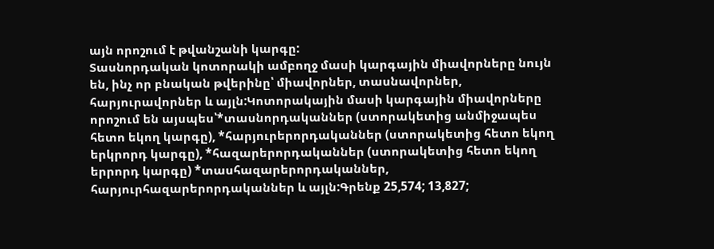այն որոշում է թվանշանի կարգը:
Տասնորդական կոտորակի ամբողջ մասի կարգային միավորները նույն են, ինչ որ բնական թվերինը՝ միավորներ, տասնավորներ, հարյուրավորներ և այլն:Կոտորակային մասի կարգային միավորները որոշում են այսպես՝*տասնորդականներ (ստորակետից անմիջապես հետո եկող կարգը), *հարյուրերորդականներ (ստորակետից հետո եկող երկրորդ կարգը), *հազարերորդականներ (ստորակետից հետո եկող երրորդ կարգը) *տասհազարերորդականներ, հարյուրհազարերորդականներ և այլն:Գրենք 25,574; 13,827;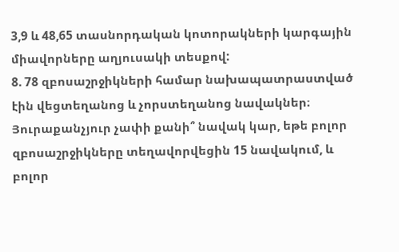3,9 և 48,65 տասնորդական կոտորակների կարգային միավորները աղյուսակի տեսքով:
8. 78 զբոսաշրջիկների համար նախապատրաստված էին վեցտեղանոց և չորստեղանոց նավակներ։ Յուրաքանչյուր չափի քանի՞ նավակ կար, եթե բոլոր զբոսաշրջիկները տեղավորվեցին 15 նավակում, և բոլոր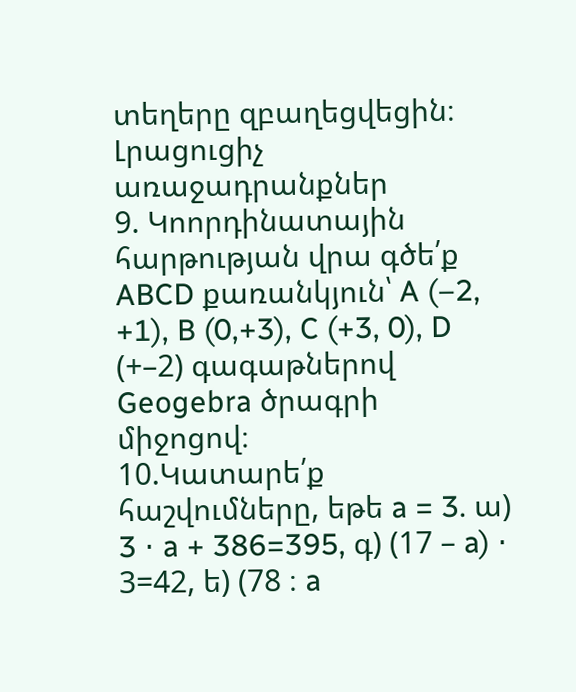տեղերը զբաղեցվեցին։
Լրացուցիչ առաջադրանքներ
9. Կոորդինատային հարթության վրա գծե՛ք ABCD քառանկյուն՝ A (–2, +1), B (0,+3), C (+3, 0), D (+–2) գագաթներով Geogebra ծրագրի միջոցով։
10.Կատարե՛ք հաշվումները, եթե a = 3. ա) 3 ⋅ a + 386=395, գ) (17 – a) ⋅ 3=42, ե) (78 ։ a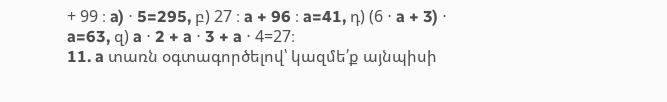+ 99 ։ a) ⋅ 5=295, բ) 27 ։ a + 96 ։ a=41, դ) (6 ⋅ a + 3) ⋅ a=63, զ) a ⋅ 2 + a ⋅ 3 + a ⋅ 4=27։
11. a տառն օգտագործելով՝ կազմե՛ք այնպիսի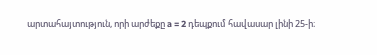արտահայտություն, որի արժեքը a = 2 դեպքում հավասար լինի 25‐ի։